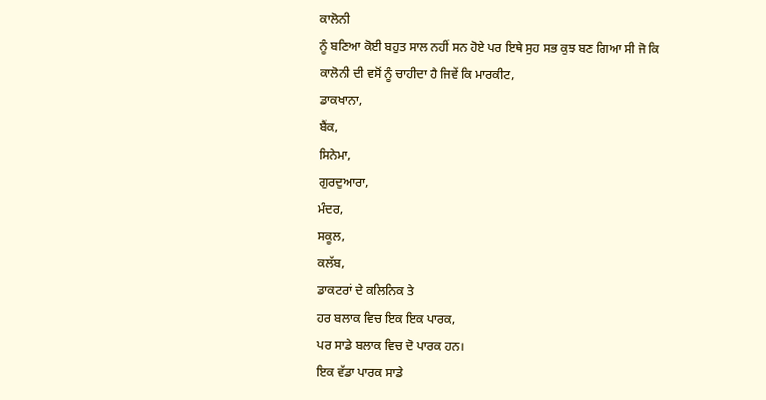ਕਾਲੋਨੀ
ਨੂੰ ਬਣਿਆ ਕੋਈ ਬਹੁਤ ਸਾਲ ਨਹੀਂ ਸਨ ਹੋਏ ਪਰ ਇਥੇ ਸੁਹ ਸਭ ਕੁਝ ਬਣ ਗਿਆ ਸੀ ਜੋ ਕਿ
ਕਾਲੋਨੀ ਦੀ ਵਸੋਂ ਨੂੰ ਚਾਹੀਦਾ ਹੈ ਜਿਵੇਂ ਕਿ ਮਾਰਕੀਟ,
ਡਾਕਖਾਨਾ,
ਬੈਂਕ,
ਸਿਨੇਮਾ,
ਗੁਰਦੁਆਰਾ,
ਮੰਦਰ,
ਸਕੂਲ,
ਕਲੱਬ,
ਡਾਕਟਰਾਂ ਦੇ ਕਲਿਨਿਕ ਤੇ
ਹਰ ਬਲਾਕ ਵਿਚ ਇਕ ਇਕ ਪਾਰਕ,
ਪਰ ਸਾਡੇ ਬਲਾਕ ਵਿਚ ਦੋ ਪਾਰਕ ਹਨ।
ਇਕ ਵੱਡਾ ਪਾਰਕ ਸਾਡੇ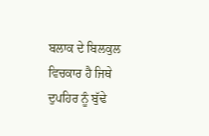ਬਲਾਕ ਦੇ ਬਿਲਕੁਲ ਵਿਚਕਾਰ ਹੈ ਜਿਥੇ ਦੁਪਹਿਰ ਨੂੰ ਬੁੱਢੇ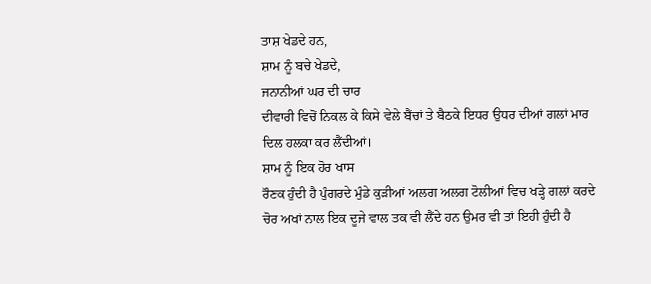ਤਾਸ਼ ਖੇਡਦੇ ਹਨ,
ਸ਼ਾਮ ਨੂੰ ਬਚੇ ਖੇਡਦੇ,
ਜਨਾਨੀਆਂ ਘਰ ਦੀ ਚਾਰ
ਦੀਵਾਰੀ ਵਿਚੋਂ ਨਿਕਲ ਕੇ ਕਿਸੇ ਵੇਲੇ ਬੈਂਚਾਂ ਤੇ ਬੈਠਕੇ ਇਧਰ ਉਧਰ ਦੀਆਂ ਗਲਾਂ ਮਾਰ
ਦਿਲ ਹਲਕਾ ਕਰ ਲੈਂਦੀਆਂ।
ਸ਼ਾਮ ਨੂੰ ਇਕ ਹੋਰ ਖਾਸ
ਰੌਣਕ ਹੁੰਦੀ ਹੈ ਪੁੰਗਰਦੇ ਮੁੰਡੇ ਕੁੜੀਆਂ ਅਲਗ ਅਲਗ ਟੋਲੀਆਂ ਵਿਚ ਖੜ੍ਹੇ ਗਲਾਂ ਕਰਦੇ
ਚੋਰ ਅਖਾਂ ਨਾਲ ਇਕ ਦੂਜੇ ਵਾਲ ਤਕ ਵੀ ਲੈਂਦੇ ਹਨ ਉਮਰ ਵੀ ਤਾਂ ਇਹੀ ਹੁੰਦੀ ਹੈ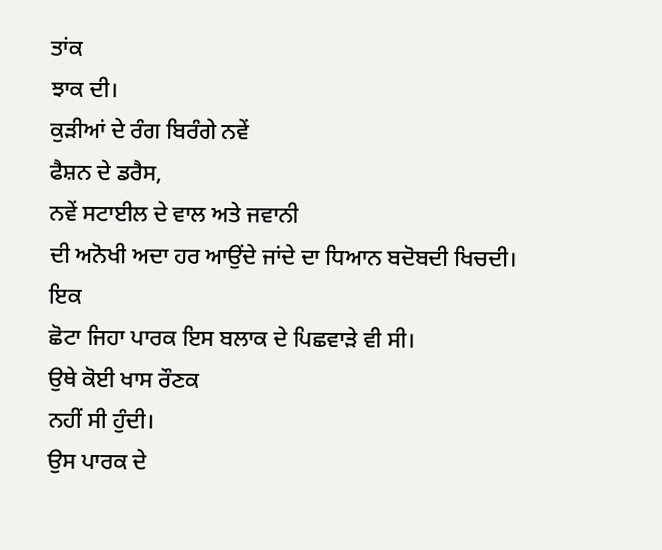ਤਾਂਕ
ਝਾਕ ਦੀ।
ਕੁੜੀਆਂ ਦੇ ਰੰਗ ਬਿਰੰਗੇ ਨਵੇਂ
ਫੈਸ਼ਨ ਦੇ ਡਰੈਸ,
ਨਵੇਂ ਸਟਾਈਲ ਦੇ ਵਾਲ ਅਤੇ ਜਵਾਨੀ
ਦੀ ਅਨੋਖੀ ਅਦਾ ਹਰ ਆਉਂਦੇ ਜਾਂਦੇ ਦਾ ਧਿਆਨ ਬਦੋਬਦੀ ਖਿਚਦੀ।
ਇਕ
ਛੋਟਾ ਜਿਹਾ ਪਾਰਕ ਇਸ ਬਲਾਕ ਦੇ ਪਿਛਵਾੜੇ ਵੀ ਸੀ।
ਉਥੇ ਕੋਈ ਖਾਸ ਰੌਣਕ
ਨਹੀਂ ਸੀ ਹੁੰਦੀ।
ਉਸ ਪਾਰਕ ਦੇ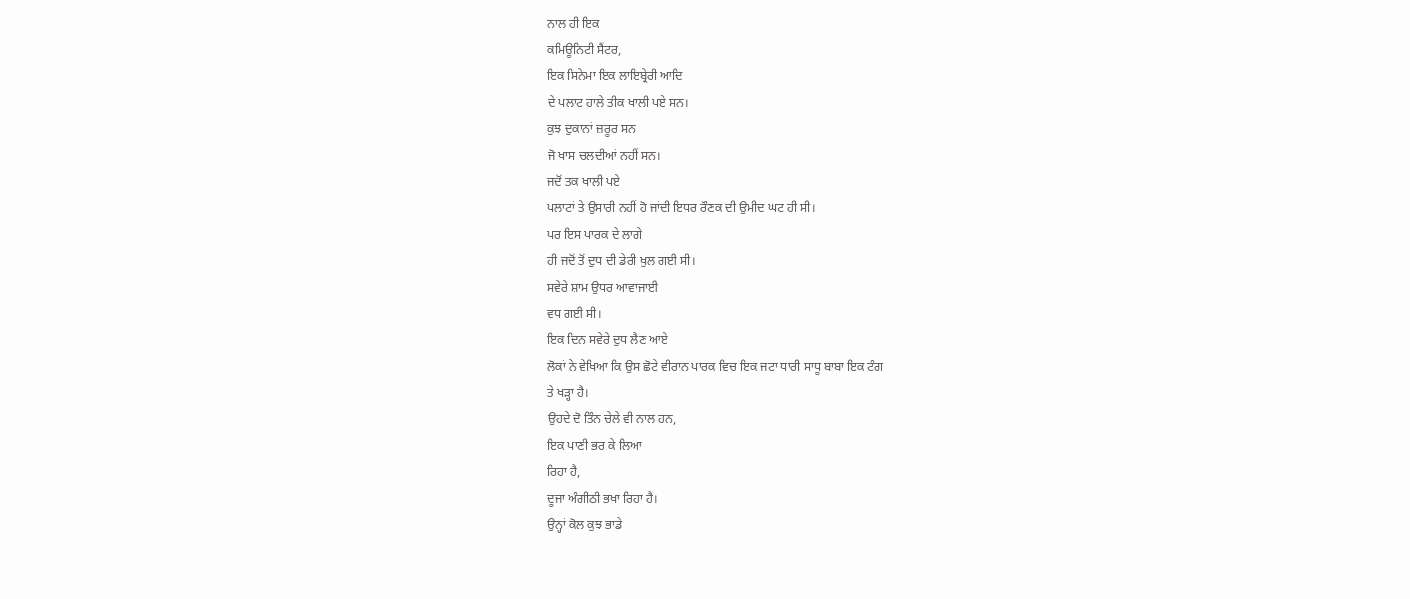ਨਾਲ ਹੀ ਇਕ
ਕਮਿਊਨਿਟੀ ਸੈਂਟਰ,
ਇਕ ਸਿਨੇਮਾ ਇਕ ਲਾਇਬ੍ਰੇਰੀ ਆਦਿ
ਦੇ ਪਲਾਟ ਹਾਲੇ ਤੀਕ ਖਾਲੀ ਪਏ ਸਨ।
ਕੁਝ ਦੁਕਾਨਾਂ ਜ਼ਰੂਰ ਸਨ
ਜੋ ਖਾਸ ਚਲਦੀਆਂ ਨਹੀਂ ਸਨ।
ਜਦੋਂ ਤਕ ਖਾਲੀ ਪਏ
ਪਲਾਟਾਂ ਤੇ ਉਸਾਰੀ ਨਹੀਂ ਹੋ ਜਾਂਦੀ ਇਧਰ ਰੌਣਕ ਦੀ ਉਮੀਦ ਘਟ ਹੀ ਸੀ।
ਪਰ ਇਸ ਪਾਰਕ ਦੇ ਲਾਗੇ
ਹੀ ਜਦੋਂ ਤੋਂ ਦੁਧ ਦੀ ਡੇਰੀ ਖੁਲ ਗਈ ਸੀ।
ਸਵੇਰੇ ਸ਼ਾਮ ਉਧਰ ਆਵਾਜਾਈ
ਵਧ ਗਈ ਸੀ।
ਇਕ ਦਿਨ ਸਵੇਰੇ ਦੁਧ ਲੈਣ ਆਏ
ਲੋਕਾਂ ਨੇ ਵੇਖਿਆ ਕਿ ਉਸ ਛੋਟੇ ਵੀਰਾਨ ਪਾਰਕ ਵਿਚ ਇਕ ਜਟਾ ਧਾਰੀ ਸਾਧੂ ਬਾਬਾ ਇਕ ਟੰਗ
ਤੇ ਖੜ੍ਹਾ ਹੈ।
ਉਹਦੇ ਦੋ ਤਿੰਨ ਚੇਲੇ ਵੀ ਨਾਲ ਹਨ,
ਇਕ ਪਾਣੀ ਭਰ ਕੇ ਲਿਆ
ਰਿਹਾ ਹੈ,
ਦੂਜਾ ਅੰਗੀਠੀ ਭਖਾ ਰਿਹਾ ਹੈ।
ਉਨ੍ਹਾਂ ਕੋਲ ਕੁਝ ਭਾਡੇ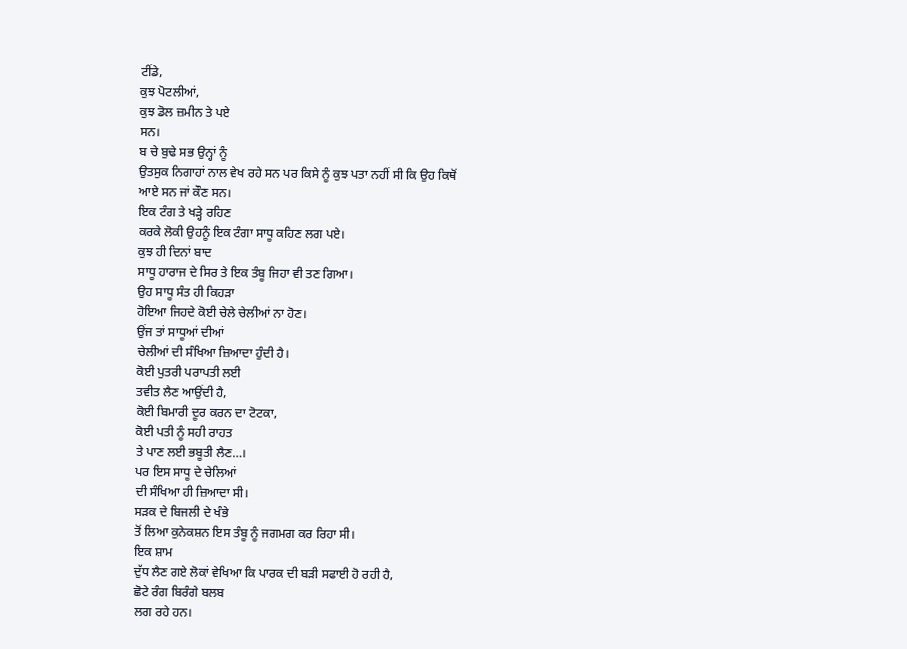ਟੀਂਡੇ,
ਕੁਝ ਪੋਟਲੀਆਂ,
ਕੁਝ ਡੋਲ ਜ਼ਮੀਨ ਤੇ ਪਏ
ਸਨ।
ਬ ਚੇ ਬੁਢੇ ਸਭ ਉਨ੍ਹਾਂ ਨੂੰ
ਉਤਸੁਕ ਨਿਗਾਹਾਂ ਨਾਲ ਵੇਖ ਰਹੇ ਸਨ ਪਰ ਕਿਸੇ ਨੂੰ ਕੁਝ ਪਤਾ ਨਹੀਂ ਸੀ ਕਿ ਉਹ ਕਿਥੋਂ
ਆਏ ਸਨ ਜਾਂ ਕੌਣ ਸਨ।
ਇਕ ਟੰਗ ਤੇ ਖੜ੍ਹੇ ਰਹਿਣ
ਕਰਕੇ ਲੋਕੀ ਉਹਨੂੰ ਇਕ ਟੰਗਾ ਸਾਧੂ ਕਹਿਣ ਲਗ ਪਏ।
ਕੁਝ ਹੀ ਦਿਨਾਂ ਬਾਦ
ਸਾਧੂ ਹਾਰਾਜ ਦੇ ਸਿਰ ਤੇ ਇਕ ਤੰਬੂ ਜਿਹਾ ਵੀ ਤਣ ਗਿਆ।
ਉਹ ਸਾਧੂ ਸੰਤ ਹੀ ਕਿਹੜਾ
ਹੋਇਆ ਜਿਹਦੇ ਕੋਈ ਚੇਲੇ ਚੇਲੀਆਂ ਨਾ ਹੋਣ।
ਉਂਜ ਤਾਂ ਸਾਧੂਆਂ ਦੀਆਂ
ਚੇਲੀਆਂ ਦੀ ਸੰਖਿਆ ਜ਼ਿਆਦਾ ਹੁੰਦੀ ਹੈ।
ਕੋਈ ਪੁਤਰੀ ਪਰਾਪਤੀ ਲਈ
ਤਵੀਤ ਲੈਣ ਆਉਂਦੀ ਹੈ,
ਕੋਈ ਬਿਮਾਰੀ ਦੂਰ ਕਰਨ ਦਾ ਟੋਟਕਾ,
ਕੋਈ ਪਤੀ ਨੂੰ ਸਹੀ ਰਾਹਤ
ਤੇ ਪਾਣ ਲਈ ਭਬੂਤੀ ਲੈਣ…।
ਪਰ ਇਸ ਸਾਧੂ ਦੇ ਚੇਲਿਆਂ
ਦੀ ਸੰਖਿਆ ਹੀ ਜ਼ਿਆਦਾ ਸੀ।
ਸੜਕ ਦੇ ਬਿਜਲੀ ਦੇ ਖੰਭੇ
ਤੋਂ ਲਿਆ ਕੁਨੇਕਸ਼ਨ ਇਸ ਤੰਬੂ ਨੂੰ ਜਗਮਗ ਕਰ ਰਿਹਾ ਸੀ।
ਇਕ ਸ਼ਾਮ
ਦੁੱਧ ਲੈਣ ਗਏ ਲੋਕਾਂ ਵੇਖਿਆ ਕਿ ਪਾਰਕ ਦੀ ਬੜੀ ਸਫਾਈ ਹੋ ਰਹੀ ਹੈ,
ਛੋਟੇ ਰੰਗ ਬਿਰੰਗੇ ਬਲਬ
ਲਗ ਰਹੇ ਹਨ।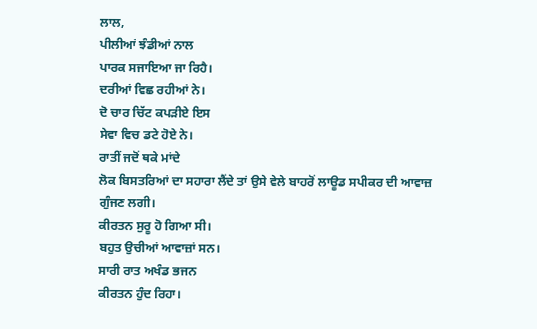ਲਾਲ,
ਪੀਲੀਆਂ ਝੰਡੀਆਂ ਨਾਲ
ਪਾਰਕ ਸਜਾਇਆ ਜਾ ਰਿਹੈ।
ਦਰੀਆਂ ਵਿਛ ਰਹੀਆਂ ਨੇ।
ਦੋ ਚਾਰ ਚਿੱਟ ਕਪੜੀਏ ਇਸ
ਸੇਵਾ ਵਿਚ ਡਟੇ ਹੋਏ ਨੇ।
ਰਾਤੀਂ ਜਦੋਂ ਥਕੇ ਮਾਂਦੇ
ਲੋਕ ਬਿਸਤਰਿਆਂ ਦਾ ਸਹਾਰਾ ਲੈਂਦੇ ਤਾਂ ਉਸੇ ਵੇਲੇ ਬਾਹਰੋਂ ਲਾਊਡ ਸਪੀਕਰ ਦੀ ਆਵਾਜ਼
ਗੁੰਜਣ ਲਗੀ।
ਕੀਰਤਨ ਸੁਰੂ ਹੋ ਗਿਆ ਸੀ।
ਬਹੁਤ ਉਚੀਆਂ ਆਵਾਜ਼ਾਂ ਸਨ।
ਸਾਰੀ ਰਾਤ ਅਖੰਡ ਭਜਨ
ਕੀਰਤਨ ਹੁੰਦ ਰਿਹਾ।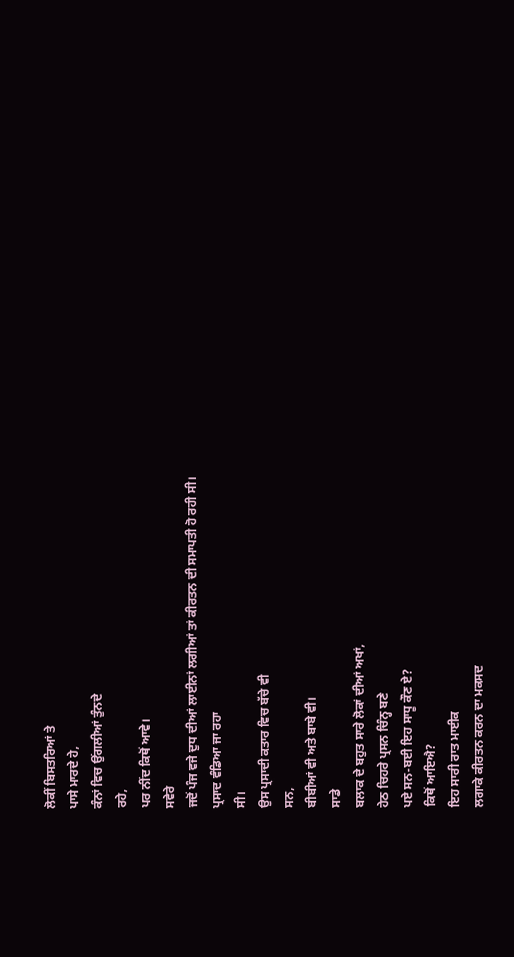ਲੋਕੀਂ ਬਿਸਤਰਿਆਂ ਤੇ
ਪਾਸੇ ਮਾਰਦੇ ਹੇ,
ਕੰਨਾਂ ਵਿਚ ਉਂਗਲੀਆਂ ਤੁੰਨਦੇ
ਰਹੇ,
ਪਰ ਨੀਂਦ ਕਿਥੋਂ ਆਵੇ।
ਸਵੇਰੇ
ਜਦੋਂ ਪੰਜ ਵਜੇ ਦੁਧ ਦੀਆਂ ਲਾਈਨਾਂ ਲਗੀਆਂ ਤਾਂ ਕੀਰਤਨ ਦੀ ਸਮਾਪਤੀ ਹੋ ਰਹੀ ਸੀ।
ਪ੍ਰਸਾਦ ਵੰਡਿਆ ਜਾ ਰਹਾ
ਸੀ।
ਉਸ ਪ੍ਰਸਾਦੀ ਕਤਾਰ ਵਿਚ ਬੱਚੇ ਵੀ
ਸਨ,
ਬੀਬੀਆਂ ਵੀ ਅਤੇ ਬਾਬੇ ਵੀ।
ਸਾਡੇ
ਬਲਾਕ ਦੇ ਬਹੁਤ ਸਾਰੇ ਲੋਕਾਂ ਦੀਆਂ ਅਖਾਂ,
ਹੇਠ ਚਿਹਰੇ ਪ੍ਰਸਨ ਚਿੰਨ੍ਹ ਬਣੇ
ਪਏ ਸਨ-ਬਈ ਇਹ ਸਾਧੂ ਕੌਣ ਏ?
ਕਿਥੋਂ ਆਇਐ?
ਇਹ ਸਾਰੀ ਰਾਤ ਮਾਈਕ
ਲਗਾਕੇ ਕੀਰਤਨ ਕਰਨ ਦਾ ਮਕਸਦ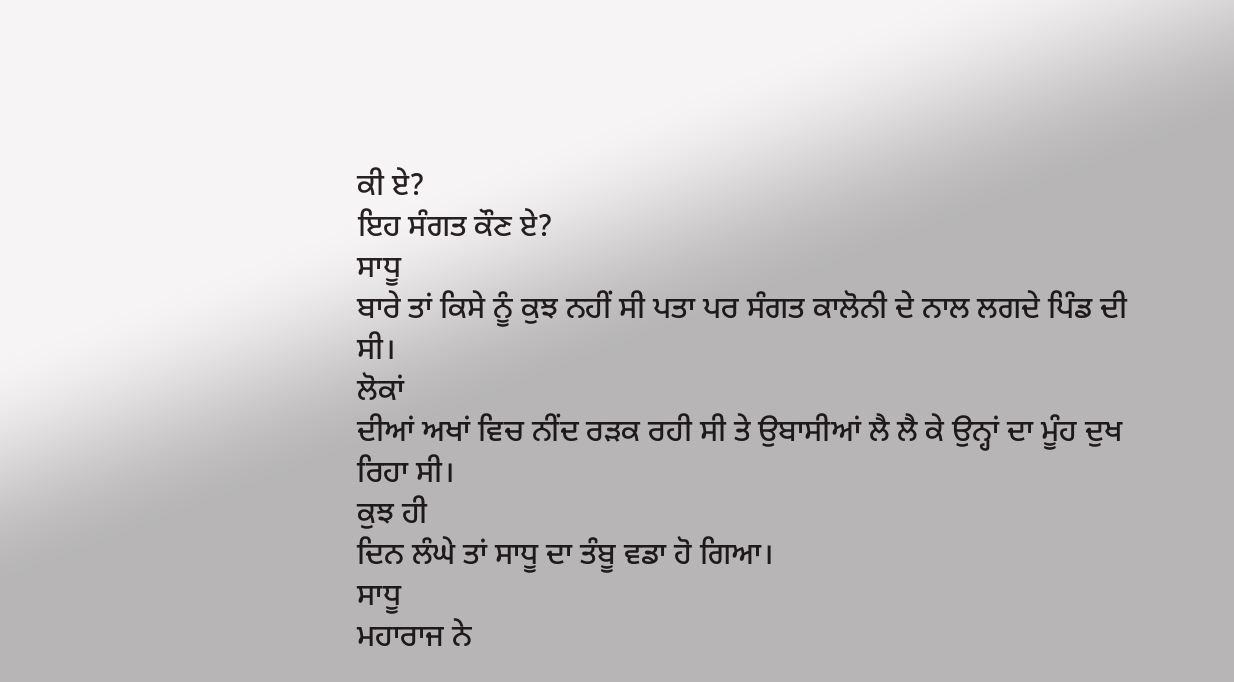ਕੀ ਏ?
ਇਹ ਸੰਗਤ ਕੌਣ ਏ?
ਸਾਧੂ
ਬਾਰੇ ਤਾਂ ਕਿਸੇ ਨੂੰ ਕੁਝ ਨਹੀਂ ਸੀ ਪਤਾ ਪਰ ਸੰਗਤ ਕਾਲੋਨੀ ਦੇ ਨਾਲ ਲਗਦੇ ਪਿੰਡ ਦੀ
ਸੀ।
ਲੋਕਾਂ
ਦੀਆਂ ਅਖਾਂ ਵਿਚ ਨੀਂਦ ਰੜਕ ਰਹੀ ਸੀ ਤੇ ਉਬਾਸੀਆਂ ਲੈ ਲੈ ਕੇ ਉਨ੍ਹਾਂ ਦਾ ਮੂੰਹ ਦੁਖ
ਰਿਹਾ ਸੀ।
ਕੁਝ ਹੀ
ਦਿਨ ਲੰਘੇ ਤਾਂ ਸਾਧੂ ਦਾ ਤੰਬੂ ਵਡਾ ਹੋ ਗਿਆ।
ਸਾਧੂ
ਮਹਾਰਾਜ ਨੇ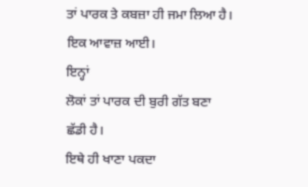ਤਾਂ ਪਾਰਕ ਤੇ ਕਬਜ਼ਾ ਹੀ ਜਮਾ ਲਿਆ ਹੈ।
ਇਕ ਆਵਾਜ਼ ਆਈ।
ਇਨ੍ਹਾਂ
ਲੋਕਾਂ ਤਾਂ ਪਾਰਕ ਦੀ ਬੁਰੀ ਗੱਤ ਬਣਾ ਛੱਡੀ ਹੈ।
ਇਥੇ ਹੀ ਖਾਣਾ ਪਕਦਾ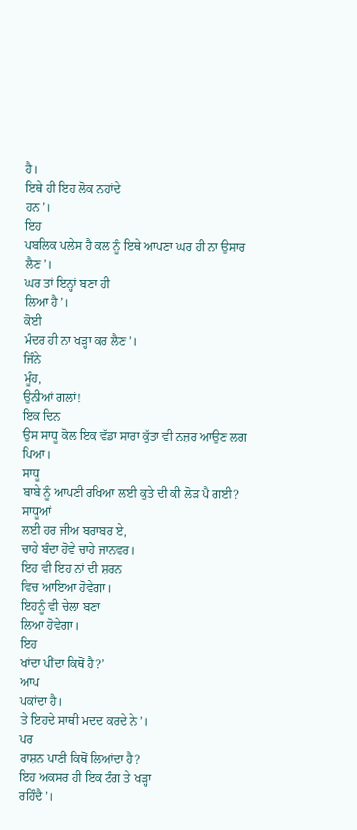ਹੈ।
ਇਥੇ ਹੀ ਇਹ ਲੋਕ ਨਹਾਂਦੇ
ਹਨ’।
ਇਹ
ਪਬਲਿਕ ਪਲੇਸ ਹੈ ਕਲ ਨੂੰ ਇਥੇ ਆਪਣਾ ਘਰ ਹੀ ਨਾ ਉਸਾਰ ਲੈਣ’।
ਘਰ ਤਾਂ ਇਨ੍ਹਾਂ ਬਣਾ ਹੀ
ਲਿਆ ਹੈ’।
ਕੋਈ
ਮੰਦਰ ਹੀ ਨਾ ਖੜ੍ਹਾ ਕਰ ਲੈਣ’।
ਜਿੰਨੇ
ਮੂੰਹ,
ਉਨੀਆਂ ਗਲਾਂ!
ਇਕ ਦਿਨ
ਉਸ ਸਾਧੂ ਕੋਲ ਇਕ ਵੱਡਾ ਸਾਰਾ ਕੁੱਤਾ ਵੀ ਨਜ਼ਰ ਆਉਣ ਲਗ ਪਿਆ।
ਸਾਧੂ
ਬਾਬੇ ਨੂੰ ਆਪਣੀ ਰਖਿਆ ਲਈ ਕੁਤੇ ਦੀ ਕੀ ਲੋੜ ਪੈ ਗਈ?
ਸਾਧੂਆਂ
ਲਈ ਹਰ ਜੀਅ ਬਰਾਬਰ ਏ,
ਚਾਹੇ ਬੰਦਾ ਹੋਵੇ ਚਾਹੇ ਜਾਨਵਰ।
ਇਹ ਵੀ ਇਹ ਨਾਂ ਦੀ ਸ਼ਰਨ
ਵਿਚ ਆਇਆ ਹੋਵੇਗਾ।
ਇਹਨੂੰ ਵੀ ਚੇਲਾ ਬਣਾ
ਲਿਆ ਹੋਵੇਗਾ।
ਇਹ
ਖਾਂਦਾ ਪੀਂਦਾ ਕਿਥੋਂ ਹੈ?’
ਆਪ
ਪਕਾਂਦਾ ਹੈ।
ਤੇ ਇਹਦੇ ਸਾਥੀ ਮਦਦ ਕਰਦੇ ਨੇ’।
ਪਰ
ਰਾਸ਼ਨ ਪਾਣੀ ਕਿਥੋਂ ਲਿਆਂਦਾ ਹੈ?
ਇਹ ਅਕਸਰ ਹੀ ਇਕ ਟੰਗ ਤੇ ਖੜ੍ਹਾ
ਰਹਿੰਦੈ’।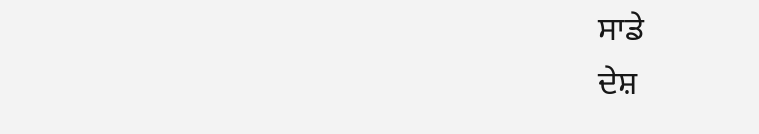ਸਾਡੇ
ਦੇਸ਼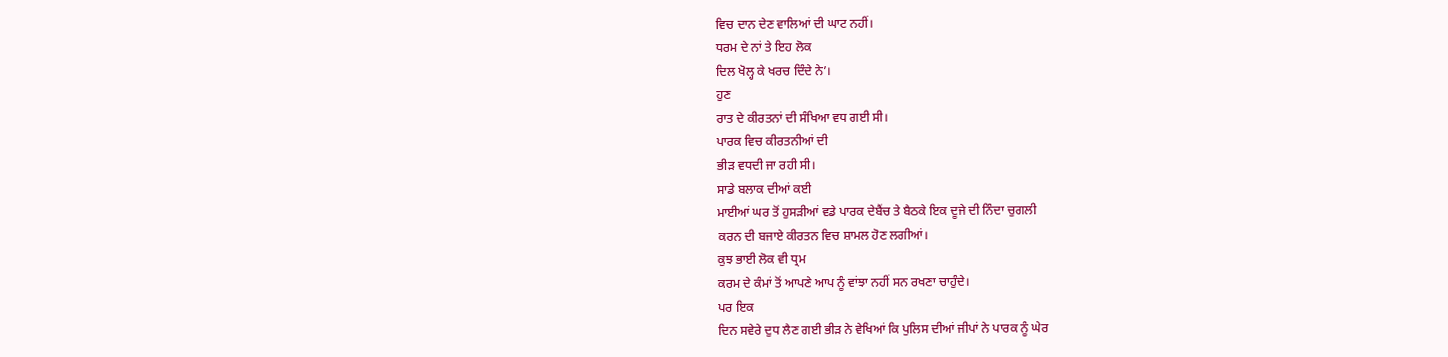ਵਿਚ ਦਾਨ ਦੇਣ ਵਾਲਿਆਂ ਦੀ ਘਾਟ ਨਹੀਂ।
ਧਰਮ ਦੇ ਨਾਂ ਤੇ ਇਹ ਲੋਕ
ਦਿਲ ਖੋਲ੍ਹ ਕੇ ਖਰਚ ਦਿੰਦੇ ਨੇ’।
ਹੁਣ
ਰਾਤ ਦੇ ਕੀਰਤਨਾਂ ਦੀ ਸੰਖਿਆ ਵਧ ਗਈ ਸੀ।
ਪਾਰਕ ਵਿਚ ਕੀਰਤਨੀਆਂ ਦੀ
ਭੀੜ ਵਧਦੀ ਜਾ ਰਹੀ ਸੀ।
ਸਾਡੇ ਬਲਾਕ ਦੀਆਂ ਕਈ
ਮਾਈਆਂ ਘਰ ਤੋਂ ਹੁਸੜੀਆਂ ਵਡੇ ਪਾਰਕ ਦੇਬੈਂਚ ਤੇ ਬੈਠਕੇ ਇਕ ਦੂਜੇ ਦੀ ਨਿੰਦਾ ਚੁਗਲੀ
ਕਰਨ ਦੀ ਬਜਾਏ ਕੀਰਤਨ ਵਿਚ ਸ਼ਾਮਲ ਹੋਣ ਲਗੀਆਂ।
ਕੁਝ ਭਾਈ ਲੋਕ ਵੀ ਧ੍ਰਮ
ਕਰਮ ਦੇ ਕੰਮਾਂ ਤੋਂ ਆਪਣੇ ਆਪ ਨੂੰ ਵਾਂਝਾ ਨਹੀਂ ਸਨ ਰਖਣਾ ਚਾਹੁੰਦੇ।
ਪਰ ਇਕ
ਦਿਨ ਸਵੇਰੇ ਦੁਧ ਲੈਣ ਗਈ ਭੀੜ ਨੇ ਵੇਖਿਆਂ ਕਿ ਪੁਲਿਸ ਦੀਆਂ ਜੀਪਾਂ ਨੇ ਪਾਰਕ ਨੂੰ ਘੇਰ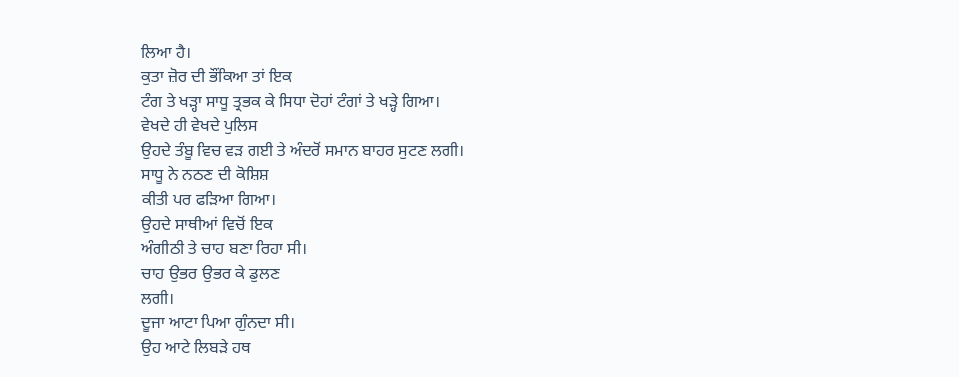ਲਿਆ ਹੈ।
ਕੁਤਾ ਜ਼ੋਰ ਦੀ ਭੌਂਕਿਆ ਤਾਂ ਇਕ
ਟੰਗ ਤੇ ਖੜ੍ਹਾ ਸਾਧੂ ਤ੍ਰਭਕ ਕੇ ਸਿਧਾ ਦੋਹਾਂ ਟੰਗਾਂ ਤੇ ਖੜ੍ਹੇ ਗਿਆ।
ਵੇਖਦੇ ਹੀ ਵੇਖਦੇ ਪੁਲਿਸ
ਉਹਦੇ ਤੰਬੂ ਵਿਚ ਵੜ ਗਈ ਤੇ ਅੰਦਰੋਂ ਸਮਾਨ ਬਾਹਰ ਸੁਟਣ ਲਗੀ।
ਸਾਧੂ ਨੇ ਨਠਣ ਦੀ ਕੋਸ਼ਿਸ਼
ਕੀਤੀ ਪਰ ਫੜਿਆ ਗਿਆ।
ਉਹਦੇ ਸਾਥੀਆਂ ਵਿਚੋਂ ਇਕ
ਅੰਗੀਠੀ ਤੇ ਚਾਹ ਬਣਾ ਰਿਹਾ ਸੀ।
ਚਾਹ ਉਭਰ ਉਭਰ ਕੇ ਡੁਲਣ
ਲਗੀ।
ਦੂਜਾ ਆਟਾ ਪਿਆ ਗੁੰਨਦਾ ਸੀ।
ਉਹ ਆਟੇ ਲਿਬੜੇ ਹਥ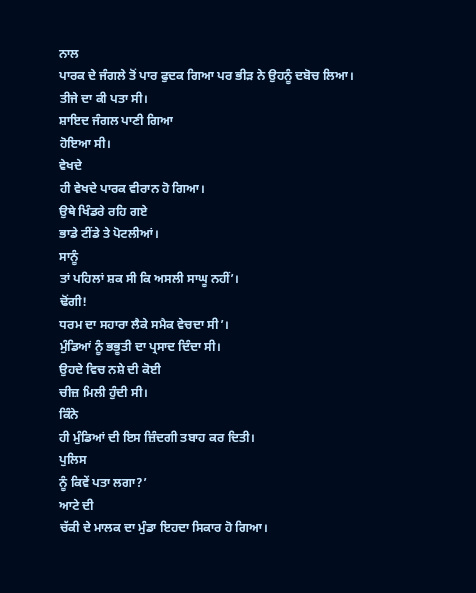ਨਾਲ
ਪਾਰਕ ਦੇ ਜੰਗਲੇ ਤੋਂ ਪਾਰ ਫੁਦਕ ਗਿਆ ਪਰ ਭੀੜ ਨੇ ਉਹਨੂੰ ਦਬੋਚ ਲਿਆ।
ਤੀਜੇ ਦਾ ਕੀ ਪਤਾ ਸੀ।
ਸ਼ਾਇਦ ਜੰਗਲ ਪਾਣੀ ਗਿਆ
ਹੋਇਆ ਸੀ।
ਵੇਖਦੇ
ਹੀ ਵੇਖਦੇ ਪਾਰਕ ਵੀਰਾਨ ਹੋ ਗਿਆ।
ਉਥੇ ਖਿੰਡਰੇ ਰਹਿ ਗਏ
ਭਾਡੇ ਟੀਂਡੇ ਤੇ ਪੋਟਲੀਆਂ।
ਸਾਨੂੰ
ਤਾਂ ਪਹਿਲਾਂ ਸ਼ਕ ਸੀ ਕਿ ਅਸਲੀ ਸਾਘੂ ਨਹੀਂ’।
ਢੋਂਗੀ!
ਧਰਮ ਦਾ ਸਹਾਰਾ ਲੈਕੇ ਸਮੈਕ ਵੇਚਦਾ ਸੀ’।
ਮੁੰਡਿਆਂ ਨੂੰ ਭਭੂਤੀ ਦਾ ਪ੍ਰਸਾਦ ਦਿੰਦਾ ਸੀ।
ਉਹਦੇ ਵਿਚ ਨਸ਼ੇ ਦੀ ਕੋਈ
ਚੀਜ਼ ਮਿਲੀ ਹੁੰਦੀ ਸੀ।
ਕਿੰਨੇ
ਹੀ ਮੁੰਡਿਆਂ ਦੀ ਇਸ ਜ਼ਿੰਦਗੀ ਤਬਾਹ ਕਰ ਦਿਤੀ।
ਪੁਲਿਸ
ਨੂੰ ਕਿਵੇਂ ਪਤਾ ਲਗਾ?’
ਆਟੇ ਦੀ
ਚੱਕੀ ਦੇ ਮਾਲਕ ਦਾ ਮੁੰਡਾ ਇਹਦਾ ਸਿਕਾਰ ਹੋ ਗਿਆ।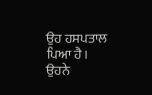ਉਹ ਹਸਪਤਾਲ ਪਿਆ ਹੈ।
ਉਹਨੇ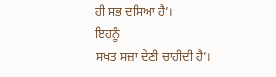ਹੀ ਸਭ ਦਸਿਆ ਹੈ’।
ਇਹਨੂੰ
ਸਖਤ ਸਜ਼ਾ ਦੇਣੀ ਚਾਹੀਦੀ ਹੈ’।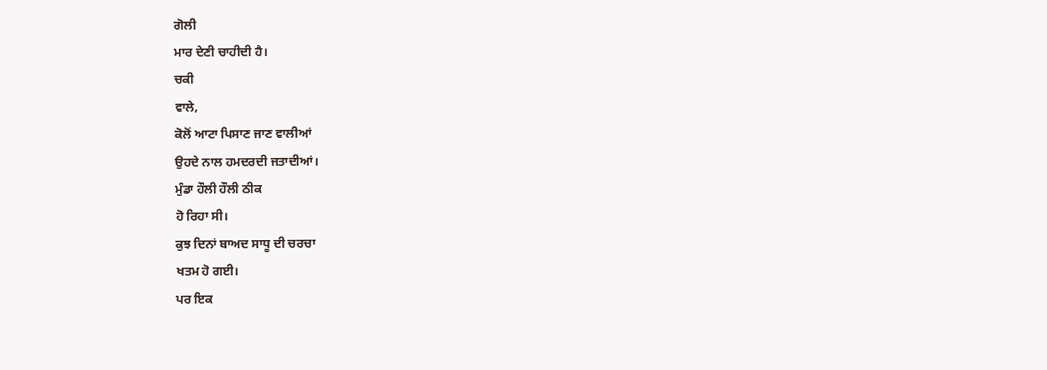ਗੋਲੀ
ਮਾਰ ਦੇਣੀ ਚਾਹੀਦੀ ਹੈ।
ਚਕੀ
ਵਾਲੇ,
ਕੋਲੋਂ ਆਟਾ ਪਿਸਾਣ ਜਾਣ ਵਾਲੀਆਂ
ਉਹਦੇ ਨਾਲ ਹਮਦਰਦੀ ਜਤਾਦੀਆਂ।
ਮੁੰਡਾ ਹੌਲੀ ਹੌਲੀ ਠੀਕ
ਹੋ ਰਿਹਾ ਸੀ।
ਕੁਝ ਦਿਨਾਂ ਬਾਅਦ ਸਾਧੂ ਦੀ ਚਰਚਾ
ਖਤਮ ਹੋ ਗਈ।
ਪਰ ਇਕ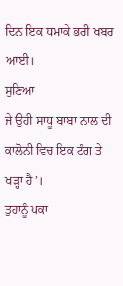ਦਿਨ ਇਕ ਧਮਾਕੇ ਭਰੀ ਖਬਰ ਆਈ।
ਸੁਣਿਆ
ਜੇ ਉਹੀ ਸਾਧੂ ਬਾਬਾ ਨਾਲ ਦੀ ਕਾਲੋਨੀ ਵਿਚ ਇਕ ਟੰਗ ਤੇ ਖੜ੍ਹਾ ਹੈ’।
ਤੁਹਾਨੂੰ ਪਕਾ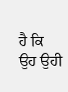ਹੈ ਕਿ ਉਹ ਉਹੀ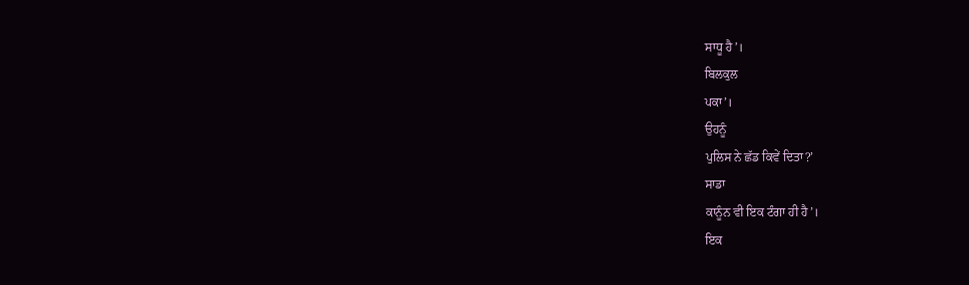ਸਾਧੂ ਹੈ’।
ਬਿਲਕੁਲ
ਪਕਾ’।
ਉਹਨੂੰ
ਪੁਲਿਸ ਨੇ ਛੱਡ ਕਿਵੇਂ ਦਿਤਾ?’
ਸਾਡਾ
ਕਾਨੂੰਨ ਵੀ ਇਕ ਟੰਗਾ ਹੀ ਹੈ’।
ਇਕ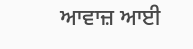ਆਵਾਜ਼ ਆਈ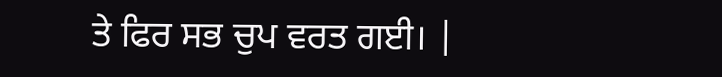ਤੇ ਫਿਰ ਸਭ ਚੁਪ ਵਰਤ ਗਈ। |